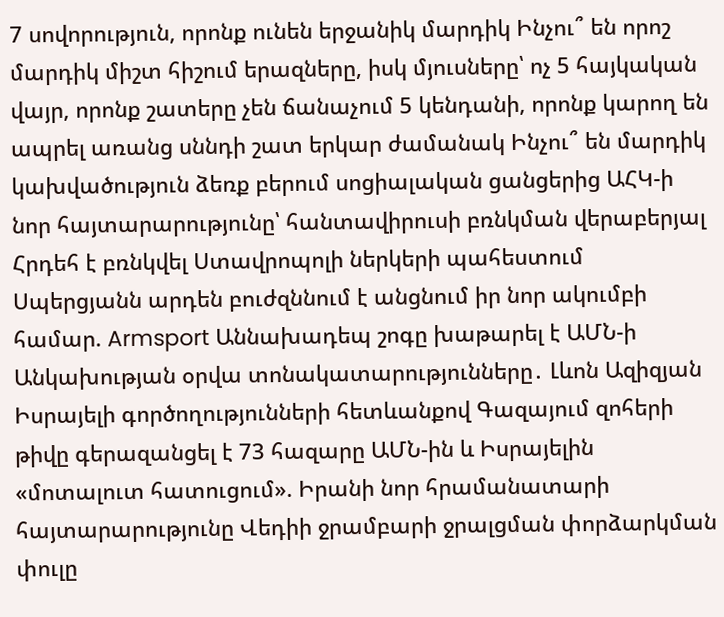7 սովորություն, որոնք ունեն երջանիկ մարդիկ Ինչու՞ են որոշ մարդիկ միշտ հիշում երազները, իսկ մյուսները՝ ոչ 5 հայկական վայր, որոնք շատերը չեն ճանաչում 5 կենդանի, որոնք կարող են ապրել առանց սննդի շատ երկար ժամանակ Ինչու՞ են մարդիկ կախվածություն ձեռք բերում սոցիալական ցանցերից ԱՀԿ-ի նոր հայտարարությունը՝ հանտավիրուսի բռնկման վերաբերյալ Հրդեհ է բռնկվել Ստավրոպոլի ներկերի պահեստում Սպերցյանն արդեն բուժզննում է անցնում իր նոր ակումբի համար. Armsport Աննախադեպ շոգը խաթարել է ԱՄՆ-ի Անկախության օրվա տոնակատարությունները․ Լևոն Ազիզյան Իսրայելի գործողությունների հետևանքով Գազայում զոհերի թիվը գերազանցել է 73 հազարը ԱՄՆ-ին և Իսրայելին «մոտալուտ հատուցում». Իրանի նոր հրամանատարի հայտարարությունը Վեդիի ջրամբարի ջրալցման փորձարկման փուլը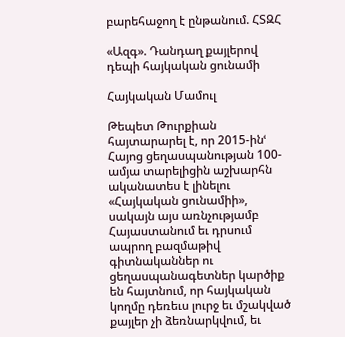բարեհաջող է ընթանում. ՀՏԶՀ

«Ազգ». Դանդաղ քայլերով դեպի հայկական ցունամի

Հայկական Մամուլ

Թեպետ Թուրքիան հայտարարել է, որ 2015-ինՙ Հայոց ցեղասպանության 100-ամյա տարելիցին աշխարհն ականատես է լինելու «Հայկական ցունամիի», սակայն այս առնչությամբ Հայաստանում եւ դրսում ապրող բազմաթիվ գիտնականներ ու ցեղասպանագետներ կարծիք են հայտնում, որ հայկական կողմը դեռեւս լուրջ եւ մշակված քայլեր չի ձեռնարկվում, եւ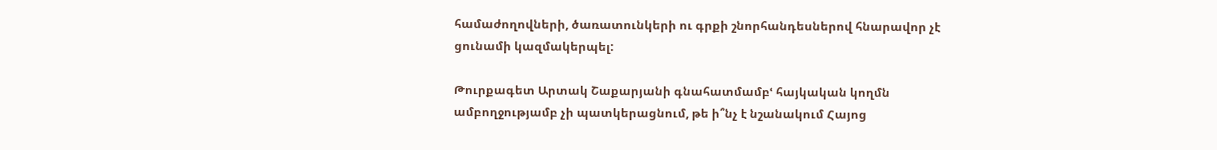համաժողովների, ծառատունկերի ու գրքի շնորհանդեսներով հնարավոր չէ ցունամի կազմակերպել:

Թուրքագետ Արտակ Շաքարյանի գնահատմամբՙ հայկական կողմն ամբողջությամբ չի պատկերացնում, թե ի՞նչ է նշանակում Հայոց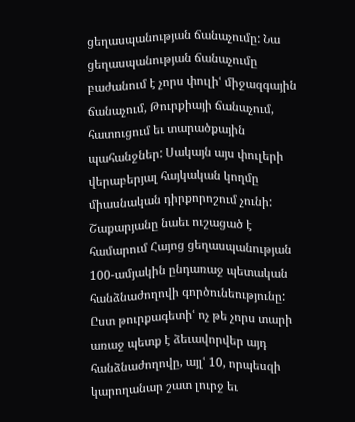ցեղասպանության ճանաչումը: Նա ցեղասպանության ճանաչումը բաժանում է չորս փուլիՙ միջազգային ճանաչում, Թուրքիայի ճանաչում, հատուցում եւ տարածքային պահանջներ: Սակայն այս փուլերի վերաբերյալ հայկական կողմը միասնական դիրքորոշում չունի: Շաքարյանը նաեւ ուշացած է համարում Հայոց ցեղասպանության 100-ամյակին ընդառաջ պետական հանձնաժողովի գործունեությունը: Ըստ թուրքագետիՙ ոչ թե չորս տարի առաջ պետք է ձեւավորվեր այդ հանձնաժողովը, այլՙ 10, որպեսզի կարողանար շատ լուրջ եւ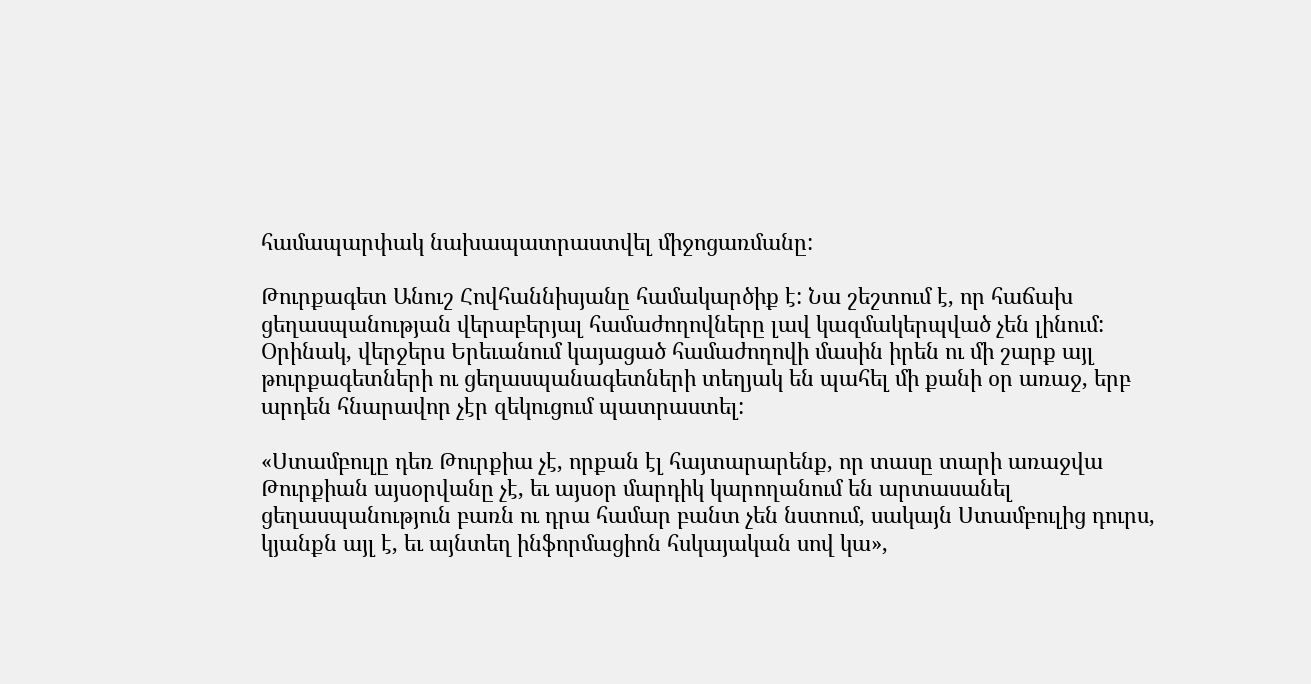համապարփակ նախապատրաստվել միջոցառմանը:

Թուրքագետ Անուշ Հովհաննիսյանը համակարծիք է: Նա շեշտում է, որ հաճախ ցեղասպանության վերաբերյալ համաժողովները լավ կազմակերպված չեն լինում: Օրինակ, վերջերս Երեւանում կայացած համաժողովի մասին իրեն ու մի շարք այլ թուրքագետների ու ցեղասպանագետների տեղյակ են պահել մի քանի օր առաջ, երբ արդեն հնարավոր չէր զեկուցում պատրաստել:

«Ստամբուլը դեռ Թուրքիա չէ, որքան էլ հայտարարենք, որ տասը տարի առաջվա Թուրքիան այսօրվանը չէ, եւ այսօր մարդիկ կարողանում են արտասանել ցեղասպանություն բառն ու դրա համար բանտ չեն նստում, սակայն Ստամբուլից դուրս, կյանքն այլ է, եւ այնտեղ ինֆորմացիոն հսկայական սով կա»,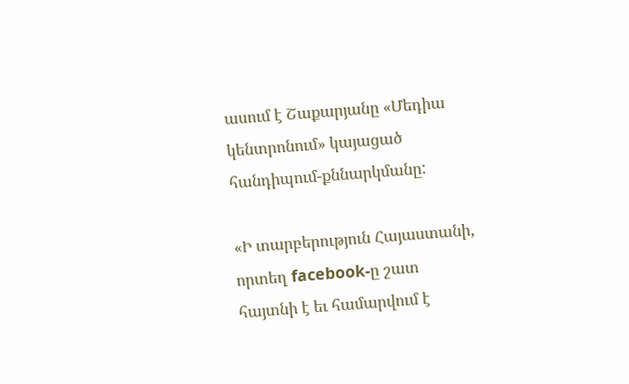ասում է Շաքարյանը «Մեդիա կենտրոնում» կայացած հանդիպում-քննարկմանը:

«Ի տարբերություն Հայաստանի, որտեղ facebook-ը շատ հայտնի է եւ համարվում է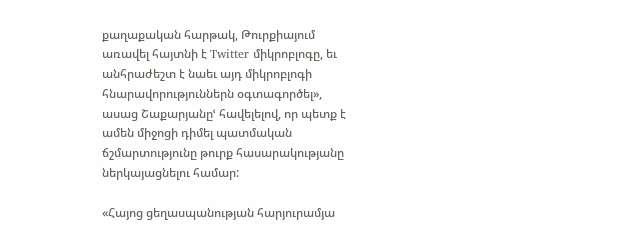քաղաքական հարթակ, Թուրքիայում առավել հայտնի է Twitter միկրոբլոգը, եւ անհրաժեշտ է նաեւ այդ միկրոբլոգի հնարավորություններն օգտագործել», ասաց Շաքարյանըՙ հավելելով, որ պետք է ամեն միջոցի դիմել պատմական ճշմարտությունը թուրք հասարակությանը ներկայացնելու համար:

«Հայոց ցեղասպանության հարյուրամյա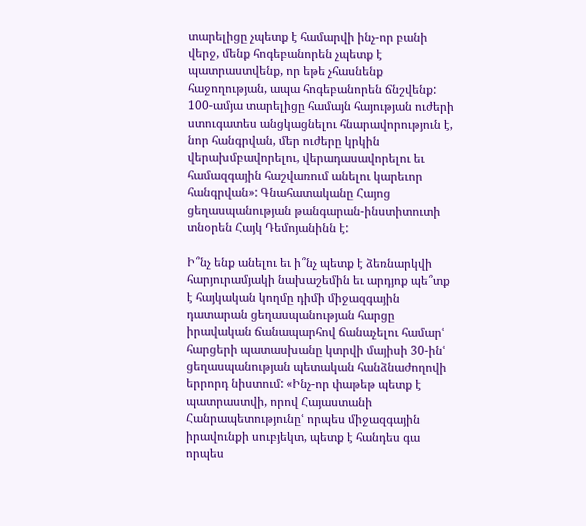տարելիցը չպետք է համարվի ինչ-որ բանի վերջ, մենք հոգեբանորեն չպետք է պատրաստվենք, որ եթե չհասնենք հաջողության, ապա հոգեբանորեն ճնշվենք: 100-ամյա տարելիցը համայն հայության ուժերի ստուգատես անցկացնելու հնարավորություն է, նոր հանգրվան, մեր ուժերը կրկին վերախմբավորելու, վերադասավորելու եւ համազգային հաշվառում անելու կարեւոր հանգրվան»: Գնահատականը Հայոց ցեղասպանության թանգարան-ինստիտուտի տնօրեն Հայկ Դեմոյանինն է:

Ի՞նչ ենք անելու եւ ի՞նչ պետք է ձեռնարկվի հարյուրամյակի նախաշեմին եւ արդյոք պե՞տք է հայկական կողմը դիմի միջազգային դատարան ցեղասպանության հարցը իրավական ճանապարհով ճանաչելու համարՙ հարցերի պատասխանը կտրվի մայիսի 30-ինՙ ցեղասպանության պետական հանձնաժողովի երրորդ նիստում: «Ինչ-որ փաթեթ պետք է պատրաստվի, որով Հայաստանի Հանրապետությունըՙ որպես միջազգային իրավունքի սուբյեկտ, պետք է հանդես գա որպես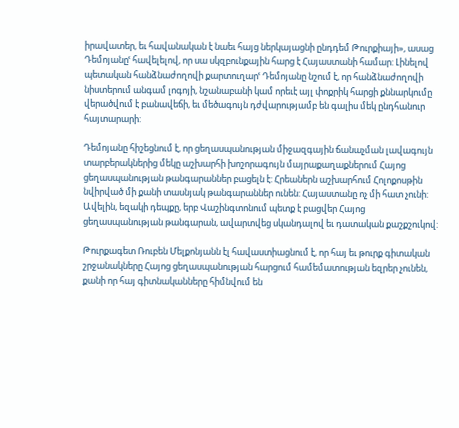իրավատեր, եւ հավանական է նաեւ հայց ներկայացնի ընդդեմ Թուրքիայի», ասաց Դեմոյանըՙ հավելելով, որ սա սկզբունքային հարց է Հայաստանի համար: Լինելով պետական հանձնաժողովի քարտուղարՙ Դեմոյանը նշում է, որ հանձնաժողովի նիստերում անգամ լոգոյի, նշանաբանի կամ որեւէ այլ փոքրիկ հարցի քննարկումը վերածվում է բանավեճի, եւ մեծագույն դժվարությամբ են գալիս մեկ ընդհանուր հայտարարի:

Դեմոյանը հիշեցնում է, որ ցեղասպանության միջազգային ճանաչման լավագույն տարբերակներից մեկը աշխարհի խոշորագույն մայրաքաղաքներում Հայոց ցեղասպանության թանգարաններ բացելն է: Հրեաներն աշխարհում Հոլոքոսթին նվիրված մի քանի տասնյակ թանգարաններ ունեն: Հայաստանը ոչ մի հատ չունի: Ավելին, եզակի դեպքը, երբ Վաշինգտոնում պետք է բացվեր Հայոց ցեղասպանության թանգարան, ավարտվեց սկանդալով եւ դատական քաշքշուկով:

Թուրքագետ Ռուբեն Մելքոնյանն էլ հավաստիացնում է, որ հայ եւ թուրք գիտական շրջանակները Հայոց ցեղասպանության հարցում համեմատության եզրեր չունեն, քանի որ հայ գիտնականները հիմնվում են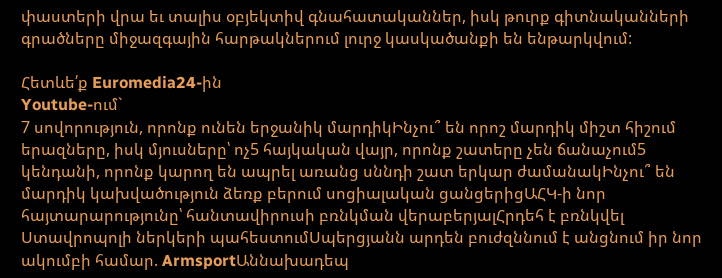փաստերի վրա եւ տալիս օբյեկտիվ գնահատականներ, իսկ թուրք գիտնականների գրածները միջազգային հարթակներում լուրջ կասկածանքի են ենթարկվում:

Հետևե՛ք Euromedia24-ին
Youtube-ում`
7 սովորություն, որոնք ունեն երջանիկ մարդիկԻնչու՞ են որոշ մարդիկ միշտ հիշում երազները, իսկ մյուսները՝ ոչ5 հայկական վայր, որոնք շատերը չեն ճանաչում5 կենդանի, որոնք կարող են ապրել առանց սննդի շատ երկար ժամանակԻնչու՞ են մարդիկ կախվածություն ձեռք բերում սոցիալական ցանցերիցԱՀԿ-ի նոր հայտարարությունը՝ հանտավիրուսի բռնկման վերաբերյալՀրդեհ է բռնկվել Ստավրոպոլի ներկերի պահեստումՍպերցյանն արդեն բուժզննում է անցնում իր նոր ակումբի համար. ArmsportԱննախադեպ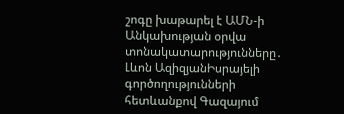շոգը խաթարել է ԱՄՆ-ի Անկախության օրվա տոնակատարությունները․ Լևոն ԱզիզյանԻսրայելի գործողությունների հետևանքով Գազայում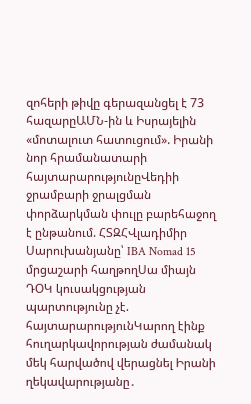զոհերի թիվը գերազանցել է 73 հազարըԱՄՆ-ին և Իսրայելին «մոտալուտ հատուցում». Իրանի նոր հրամանատարի հայտարարությունըՎեդիի ջրամբարի ջրալցման փորձարկման փուլը բարեհաջող է ընթանում. ՀՏԶՀՎլադիմիր Սարուխանյանը՝ IBA Nomad 15 մրցաշարի հաղթողՍա միայն ԴՕԿ կուսակցության պարտությունը չէ. հայտարարությունԿարող էինք հուղարկավորության ժամանակ մեկ հարվածով վերացնել Իրանի ղեկավարությանը․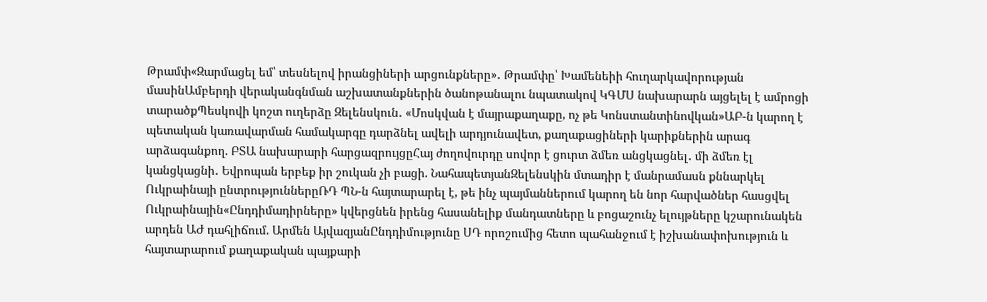Թրամփ«Զարմացել եմ՝ տեսնելով իրանցիների արցունքները»․ Թրամփը՝ Խամենեիի հուղարկավորության մասինԱմբերդի վերականգնման աշխատանքներին ծանոթանալու նպատակով ԿԳՄՍ նախարարն այցելել է ամրոցի տարածքՊեսկովի կոշտ ուղերձը Զելենսկուն․ «Մոսկվան է մայրաքաղաքը, ոչ թե Կոնստանտինովկան»ԱԲ-ն կարող է պետական կառավարման համակարգը դարձնել ավելի արդյունավետ, քաղաքացիների կարիքներին արագ արձագանքող. ԲՏԱ նախարարի հարցազրույցըՀայ ժողովուրդը սովոր է ցուրտ ձմեռ անցկացնել․ մի ձմեռ էլ կանցկացնի․ Եվրոպան երբեք իր շուկան չի բացի. ՆահապետյանԶելենսկին մտադիր է մանրամասն քննարկել Ուկրաինայի ընտրություններըՌԴ ՊՆ-ն հայտարարել է, թե ինչ պայմաններում կարող են նոր հարվածներ հասցվել Ուկրաինային«Ընդդիմադիրները» կվերցնեն իրենց հասանելիք մանդատները և բոցաշունչ ելույթները կշարունակեն արդեն ԱԺ դահլիճում. Արմեն ԱյվազյանԸնդդիմությունը ՍԴ որոշումից հետո պահանջում է իշխանափոխություն և հայտարարում քաղաքական պայքարի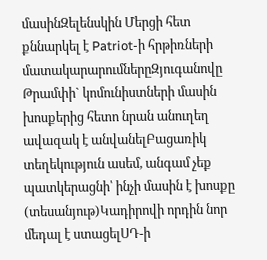մասինԶելենսկին Մերցի հետ քննարկել է Patriot-ի հրթիռների մատակարարումներըԶյուգանովը Թրամփի` կոմունիստների մասին խոսքերից հետո նրան անուղեղ ավազակ է անվանելԲացառիկ տեղեկություն ասեմ, անգամ չեք պատկերացնի՝ ինչի մասին է խոսքը (տեսանյութ)Կադիրովի որդին նոր մեդալ է ստացելՍԴ-ի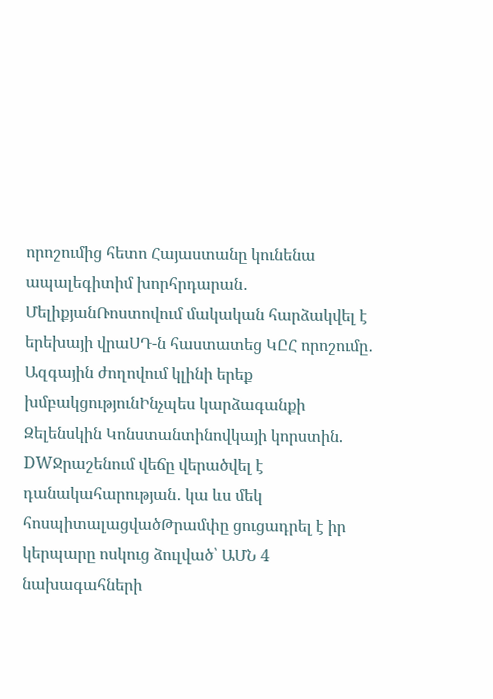որոշումից հետո Հայաստանը կունենա ապալեգիտիմ խորհրդարան․ ՄելիքյանՌոստովում մակական հարձակվել է երեխայի վրաՍԴ-ն հաստատեց ԿԸՀ որոշումը․ Ազգային ժողովում կլինի երեք խմբակցությունԻնչպես կարձագանքի Զելենսկին Կոնստանտինովկայի կորստին. DWՋրաշենում վեճը վերածվել է դանակահարության․ կա ևս մեկ հոսպիտալացվածԹրամփը ցուցադրել է իր կերպարը ոսկուց ձուլված՝ ԱՄՆ 4 նախագահների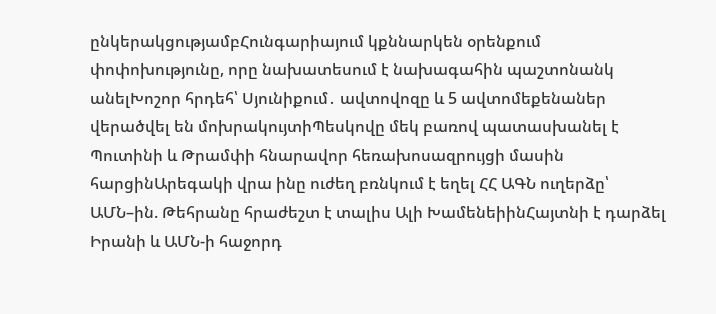ընկերակցությամբՀունգարիայում կքննարկեն օրենքում փոփոխությունը, որը նախատեսում է նախագահին պաշտոնանկ անելԽոշոր հրդեհ՝ Սյունիքում․ ավտովոզը և 5 ավտոմեքենաներ վերածվել են մոխրակույտիՊեսկովը մեկ բառով պատասխանել է Պուտինի և Թրամփի հնարավոր հեռախոսազրույցի մասին հարցինԱրեգակի վրա ինը ուժեղ բռնկում է եղել ՀՀ ԱԳՆ ուղերձը՝ ԱՄՆ–ին. Թեհրանը հրաժեշտ է տալիս Ալի ԽամենեիինՀայտնի է դարձել Իրանի և ԱՄՆ-ի հաջորդ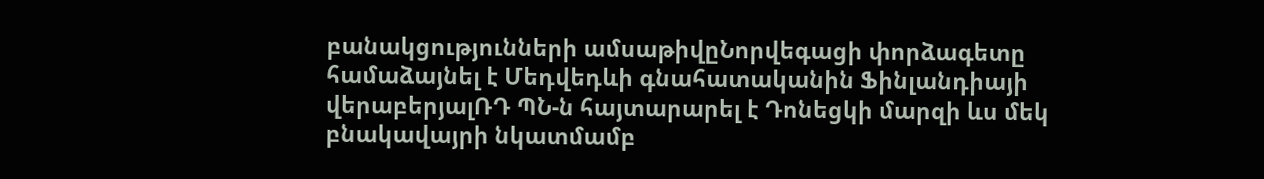բանակցությունների ամսաթիվըՆորվեգացի փորձագետը համաձայնել է Մեդվեդևի գնահատականին Ֆինլանդիայի վերաբերյալՌԴ ՊՆ-ն հայտարարել է Դոնեցկի մարզի ևս մեկ բնակավայրի նկատմամբ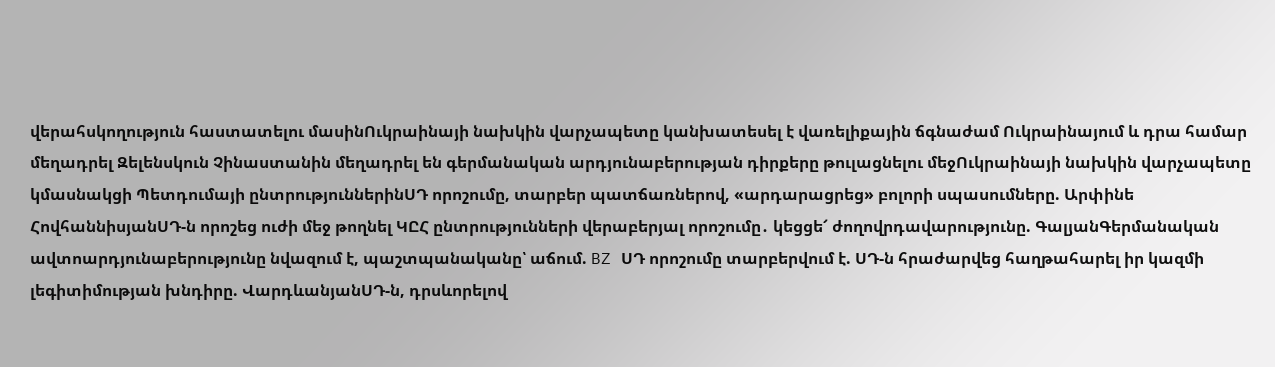վերահսկողություն հաստատելու մասինՈւկրաինայի նախկին վարչապետը կանխատեսել է վառելիքային ճգնաժամ Ուկրաինայում և դրա համար մեղադրել Զելենսկուն Չինաստանին մեղադրել են գերմանական արդյունաբերության դիրքերը թուլացնելու մեջՈւկրաինայի նախկին վարչապետը կմասնակցի Պետդումայի ընտրություններինՍԴ որոշումը, տարբեր պատճառներով, «արդարացրեց» բոլորի սպասումները. Արփինե ՀովհաննիսյանՍԴ-ն որոշեց ուժի մեջ թողնել ԿԸՀ ընտրությունների վերաբերյալ որոշումը․ կեցցե՜ ժողովրդավարությունը. ԳալյանԳերմանական ավտոարդյունաբերությունը նվազում է, պաշտպանականը՝ աճում. BZ ՍԴ որոշումը տարբերվում է. ՍԴ-ն հրաժարվեց հաղթահարել իր կազմի լեգիտիմության խնդիրը. ՎարդևանյանՍԴ-ն, դրսևորելով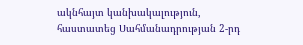ակնհայտ կանխակալություն, հաստատեց Սահմանադրության 2-րդ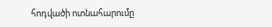հոդվածի ոտնահարումը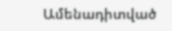Ամենադիտված